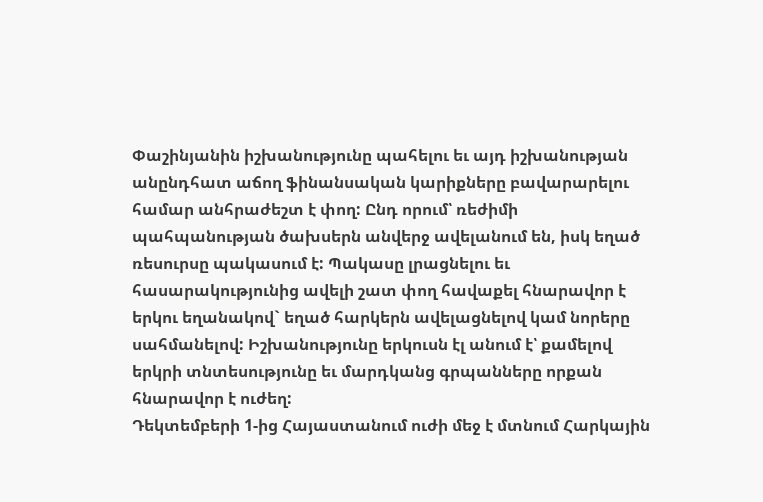Փաշինյանին իշխանությունը պահելու եւ այդ իշխանության անընդհատ աճող ֆինանսական կարիքները բավարարելու համար անհրաժեշտ է փող: Ընդ որում՝ ռեժիմի պահպանության ծախսերն անվերջ ավելանում են, իսկ եղած ռեսուրսը պակասում է: Պակասը լրացնելու եւ հասարակությունից ավելի շատ փող հավաքել հնարավոր է երկու եղանակով` եղած հարկերն ավելացնելով կամ նորերը սահմանելով: Իշխանությունը երկուսն էլ անում է՝ քամելով երկրի տնտեսությունը եւ մարդկանց գրպանները որքան հնարավոր է ուժեղ:
Դեկտեմբերի 1-ից Հայաստանում ուժի մեջ է մտնում Հարկային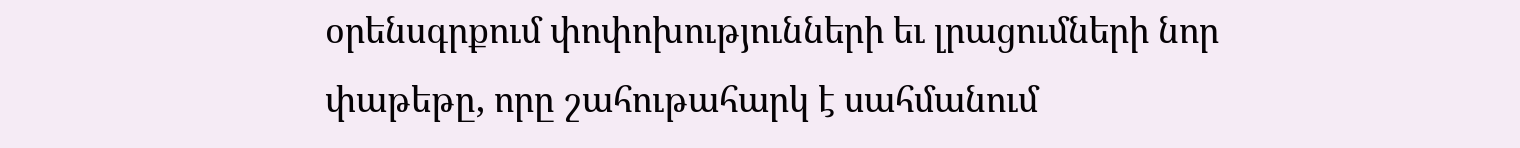օրենսգրքում փոփոխությունների եւ լրացումների նոր փաթեթը, որը շահութահարկ է սահմանում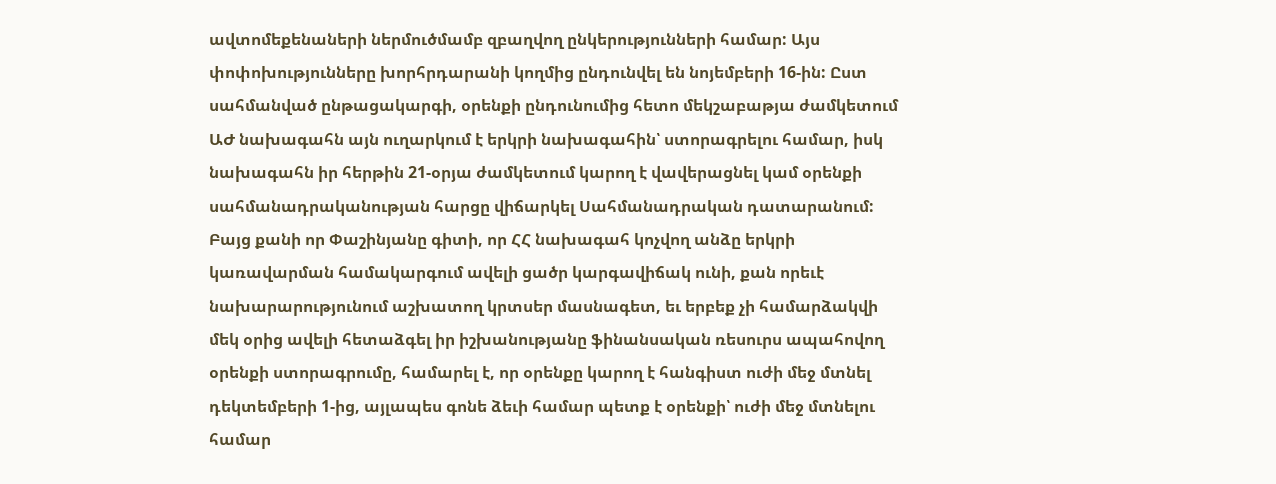ավտոմեքենաների ներմուծմամբ զբաղվող ընկերությունների համար: Այս փոփոխությունները խորհրդարանի կողմից ընդունվել են նոյեմբերի 16-ին: Ըստ սահմանված ընթացակարգի, օրենքի ընդունումից հետո մեկշաբաթյա ժամկետում ԱԺ նախագահն այն ուղարկում է երկրի նախագահին՝ ստորագրելու համար, իսկ նախագահն իր հերթին 21-օրյա ժամկետում կարող է վավերացնել կամ օրենքի սահմանադրականության հարցը վիճարկել Սահմանադրական դատարանում: Բայց քանի որ Փաշինյանը գիտի, որ ՀՀ նախագահ կոչվող անձը երկրի կառավարման համակարգում ավելի ցածր կարգավիճակ ունի, քան որեւէ նախարարությունում աշխատող կրտսեր մասնագետ, եւ երբեք չի համարձակվի մեկ օրից ավելի հետաձգել իր իշխանությանը ֆինանսական ռեսուրս ապահովող օրենքի ստորագրումը, համարել է, որ օրենքը կարող է հանգիստ ուժի մեջ մտնել դեկտեմբերի 1-ից, այլապես գոնե ձեւի համար պետք է օրենքի՝ ուժի մեջ մտնելու համար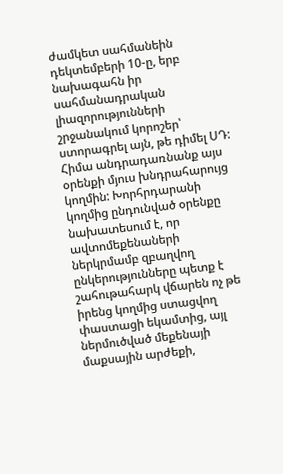ժամկետ սահմանեին դեկտեմբերի 10-ը, երբ նախագահն իր սահմանադրական լիազորությունների շրջանակում կորոշեր՝ ստորագրել այն, թե դիմել ՍԴ:
Հիմա անդրադառնանք այս օրենքի մյուս խնդրահարույց կողմին: Խորհրդարանի կողմից ընդունված օրենքը նախատեսում է, որ ավտոմեքենաների ներկրմամբ զբաղվող ընկերությունները պետք է շահութահարկ վճարեն ոչ թե իրենց կողմից ստացվող փաստացի եկամտից, այլ ներմուծված մեքենայի մաքսային արժեքի,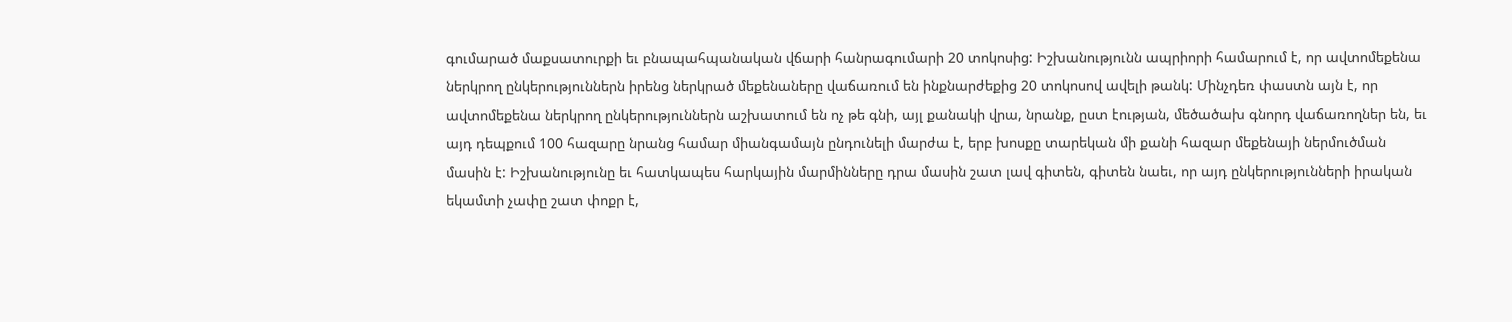գումարած մաքսատուրքի եւ բնապահպանական վճարի հանրագումարի 20 տոկոսից: Իշխանությունն ապրիորի համարում է, որ ավտոմեքենա ներկրող ընկերություններն իրենց ներկրած մեքենաները վաճառում են ինքնարժեքից 20 տոկոսով ավելի թանկ: Մինչդեռ փաստն այն է, որ ավտոմեքենա ներկրող ընկերություններն աշխատում են ոչ թե գնի, այլ քանակի վրա, նրանք, ըստ էության, մեծածախ գնորդ վաճառողներ են, եւ այդ դեպքում 100 հազարը նրանց համար միանգամայն ընդունելի մարժա է, երբ խոսքը տարեկան մի քանի հազար մեքենայի ներմուծման մասին է: Իշխանությունը եւ հատկապես հարկային մարմինները դրա մասին շատ լավ գիտեն, գիտեն նաեւ, որ այդ ընկերությունների իրական եկամտի չափը շատ փոքր է,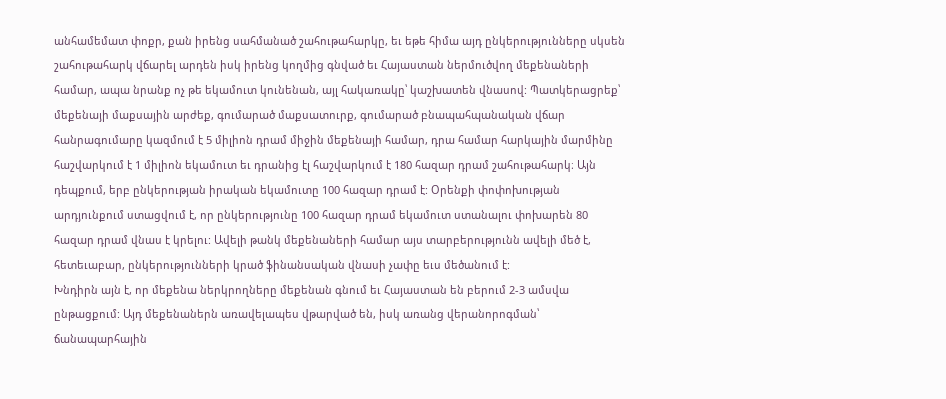անհամեմատ փոքր, քան իրենց սահմանած շահութահարկը, եւ եթե հիմա այդ ընկերությունները սկսեն շահութահարկ վճարել արդեն իսկ իրենց կողմից գնված եւ Հայաստան ներմուծվող մեքենաների համար, ապա նրանք ոչ թե եկամուտ կունենան, այլ հակառակը՝ կաշխատեն վնասով: Պատկերացրեք՝ մեքենայի մաքսային արժեք, գումարած մաքսատուրք, գումարած բնապահպանական վճար հանրագումարը կազմում է 5 միլիոն դրամ միջին մեքենայի համար, դրա համար հարկային մարմինը հաշվարկում է 1 միլիոն եկամուտ եւ դրանից էլ հաշվարկում է 180 հազար դրամ շահութահարկ։ Այն դեպքում, երբ ընկերության իրական եկամուտը 100 հազար դրամ է: Օրենքի փոփոխության արդյունքում ստացվում է, որ ընկերությունը 100 հազար դրամ եկամուտ ստանալու փոխարեն 80 հազար դրամ վնաս է կրելու: Ավելի թանկ մեքենաների համար այս տարբերությունն ավելի մեծ է, հետեւաբար, ընկերությունների կրած ֆինանսական վնասի չափը եւս մեծանում է:
Խնդիրն այն է, որ մեքենա ներկրողները մեքենան գնում եւ Հայաստան են բերում 2-3 ամսվա ընթացքում: Այդ մեքենաներն առավելապես վթարված են, իսկ առանց վերանորոգման՝ ճանապարհային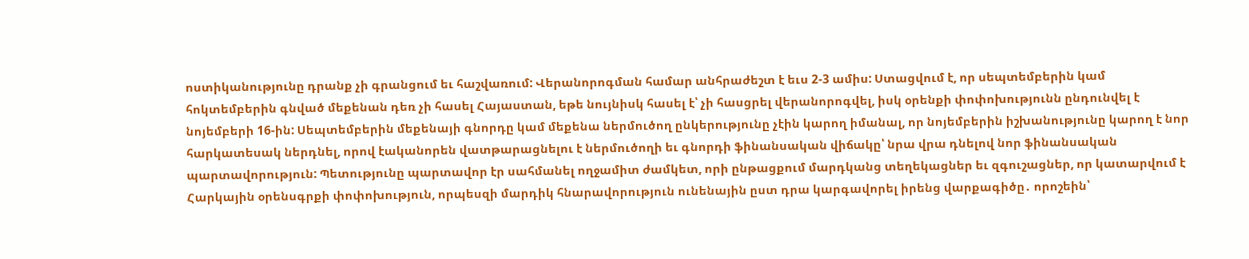ոստիկանությունը դրանք չի գրանցում եւ հաշվառում: Վերանորոգման համար անհրաժեշտ է եւս 2-3 ամիս: Ստացվում է, որ սեպտեմբերին կամ հոկտեմբերին գնված մեքենան դեռ չի հասել Հայաստան, եթե նույնիսկ հասել է՝ չի հասցրել վերանորոգվել, իսկ օրենքի փոփոխությունն ընդունվել է նոյեմբերի 16-ին: Սեպտեմբերին մեքենայի գնորդը կամ մեքենա ներմուծող ընկերությունը չէին կարող իմանալ, որ նոյեմբերին իշխանությունը կարող է նոր հարկատեսակ ներդնել, որով էականորեն վատթարացնելու է ներմուծողի եւ գնորդի ֆինանսական վիճակը՝ նրա վրա դնելով նոր ֆինանսական պարտավորություն: Պետությունը պարտավոր էր սահմանել ողջամիտ ժամկետ, որի ընթացքում մարդկանց տեղեկացներ եւ զգուշացներ, որ կատարվում է Հարկային օրենսգրքի փոփոխություն, որպեսզի մարդիկ հնարավորություն ունենային ըստ դրա կարգավորել իրենց վարքագիծը․ որոշեին՝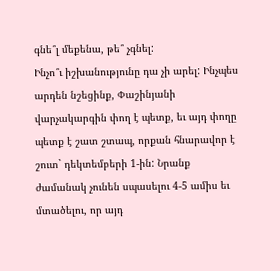գնե՞լ մեքենա, թե՞ չգնել:
Ինչո՞ւ իշխանությունը դա չի արել: Ինչպես արդեն նշեցինք, Փաշինյանի վարչակարգին փող է պետք, եւ այդ փողը պետք է շատ շտապ, որքան հնարավոր է շուտ` դեկտեմբերի 1-ին: Նրանք ժամանակ չունեն սպասելու 4-5 ամիս եւ մտածելու, որ այդ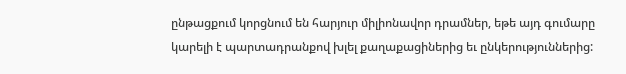ընթացքում կորցնում են հարյուր միլիոնավոր դրամներ, եթե այդ գումարը կարելի է պարտադրանքով խլել քաղաքացիներից եւ ընկերություններից: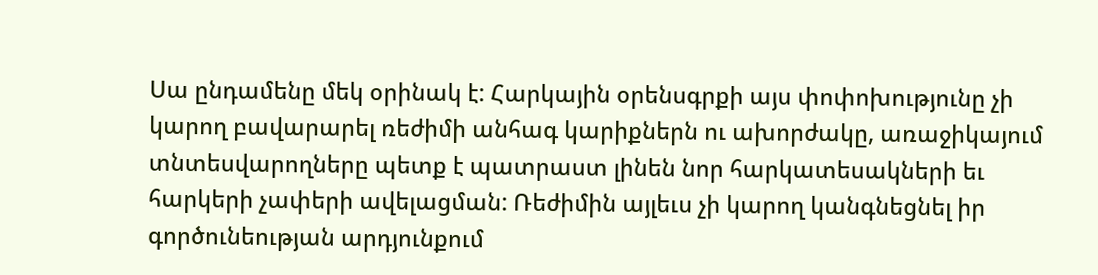Սա ընդամենը մեկ օրինակ է: Հարկային օրենսգրքի այս փոփոխությունը չի կարող բավարարել ռեժիմի անհագ կարիքներն ու ախորժակը, առաջիկայում տնտեսվարողները պետք է պատրաստ լինեն նոր հարկատեսակների եւ հարկերի չափերի ավելացման: Ռեժիմին այլեւս չի կարող կանգնեցնել իր գործունեության արդյունքում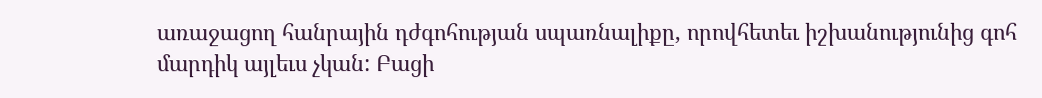առաջացող հանրային դժգոհության սպառնալիքը, որովհետեւ իշխանությունից գոհ մարդիկ այլեւս չկան: Բացի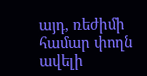այդ, ռեժիմի համար փողն ավելի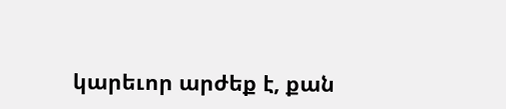կարեւոր արժեք է, քան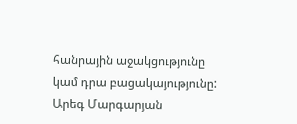հանրային աջակցությունը կամ դրա բացակայությունը:
Արեգ Մարգարյան